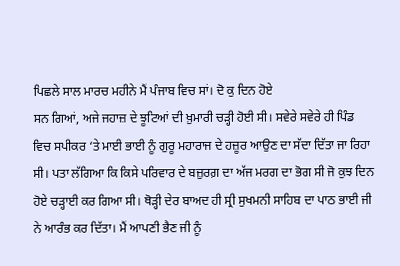ਪਿਛਲੇ ਸਾਲ ਮਾਰਚ ਮਹੀਨੇ ਮੈਂ ਪੰਜਾਬ ਵਿਚ ਸਾਂ। ਦੋ ਕੁ ਦਿਨ ਹੋਏ
ਸਨ ਗਿਆਂ, ਅਜੇ ਜਹਾਜ਼ ਦੇ ਝੂਟਿਆਂ ਦੀ ਖ਼ੁਮਾਰੀ ਚੜ੍ਹੀ ਹੋਈ ਸੀ। ਸਵੇਰੇ ਸਵੇਰੇ ਹੀ ਪਿੰਡ
ਵਿਚ ਸਪੀਕਰ ‘ਤੇ ਮਾਈ ਭਾਈ ਨੂੰ ਗੁਰੂ ਮਹਾਰਾਜ ਦੇ ਹਜ਼ੂਰ ਆਉਣ ਦਾ ਸੱਦਾ ਦਿੱਤਾ ਜਾ ਰਿਹਾ
ਸੀ। ਪਤਾ ਲੱਗਿਆ ਕਿ ਕਿਸੇ ਪਰਿਵਾਰ ਦੇ ਬਜ਼ੁਰਗ਼ ਦਾ ਅੱਜ ਮਰਗ ਦਾ ਭੋਗ ਸੀ ਜੋ ਕੁਝ ਦਿਨ
ਹੋਏ ਚੜ੍ਹਾਈ ਕਰ ਗਿਆ ਸੀ। ਥੋੜ੍ਹੀ ਦੇਰ ਬਾਅਦ ਹੀ ਸ੍ਰੀ ਸੁਖਮਨੀ ਸਾਹਿਬ ਦਾ ਪਾਠ ਭਾਈ ਜੀ
ਨੇ ਆਰੰਭ ਕਰ ਦਿੱਤਾ। ਮੈਂ ਆਪਣੀ ਭੈਣ ਜੀ ਨੂੰ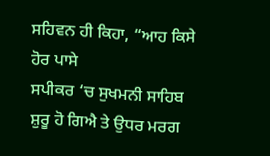ਸਹਿਵਨ ਹੀ ਕਿਹਾ, “ਆਹ ਕਿਸੇ ਹੋਰ ਪਾਸੇ
ਸਪੀਕਰ ‘ਚ ਸੁਖਮਨੀ ਸਾਹਿਬ ਸ਼ੁਰੂ ਹੋ ਗਿਐ ਤੇ ਉਧਰ ਮਰਗ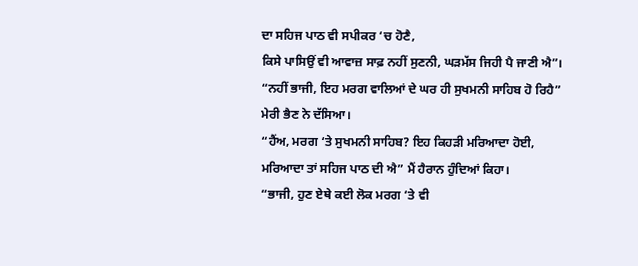ਦਾ ਸਹਿਜ ਪਾਠ ਵੀ ਸਪੀਕਰ ‘ਚ ਹੋਣੈ,
ਕਿਸੇ ਪਾਸਿਉਂ ਵੀ ਆਵਾਜ਼ ਸਾਫ਼ ਨਹੀਂ ਸੁਣਨੀ, ਘੜਮੱਸ ਜਿਹੀ ਪੈ ਜਾਣੀ ਐ”।
“ਨਹੀਂ ਭਾਜੀ, ਇਹ ਮਰਗ ਵਾਲਿਆਂ ਦੇ ਘਰ ਹੀ ਸੁਖਮਨੀ ਸਾਹਿਬ ਹੋ ਰਿਹੈ”
ਮੇਰੀ ਭੈਣ ਨੇ ਦੱਸਿਆ।
“ਹੈਂਅ, ਮਰਗ ‘ਤੇ ਸੁਖਮਨੀ ਸਾਹਿਬ? ਇਹ ਕਿਹੜੀ ਮਰਿਆਦਾ ਹੋਈ,
ਮਰਿਆਦਾ ਤਾਂ ਸਹਿਜ ਪਾਠ ਦੀ ਐ” ਮੈਂ ਹੈਰਾਨ ਹੁੰਦਿਆਂ ਕਿਹਾ।
“ਭਾਜੀ, ਹੁਣ ਏਥੇ ਕਈ ਲੋਕ ਮਰਗ ‘ਤੇ ਵੀ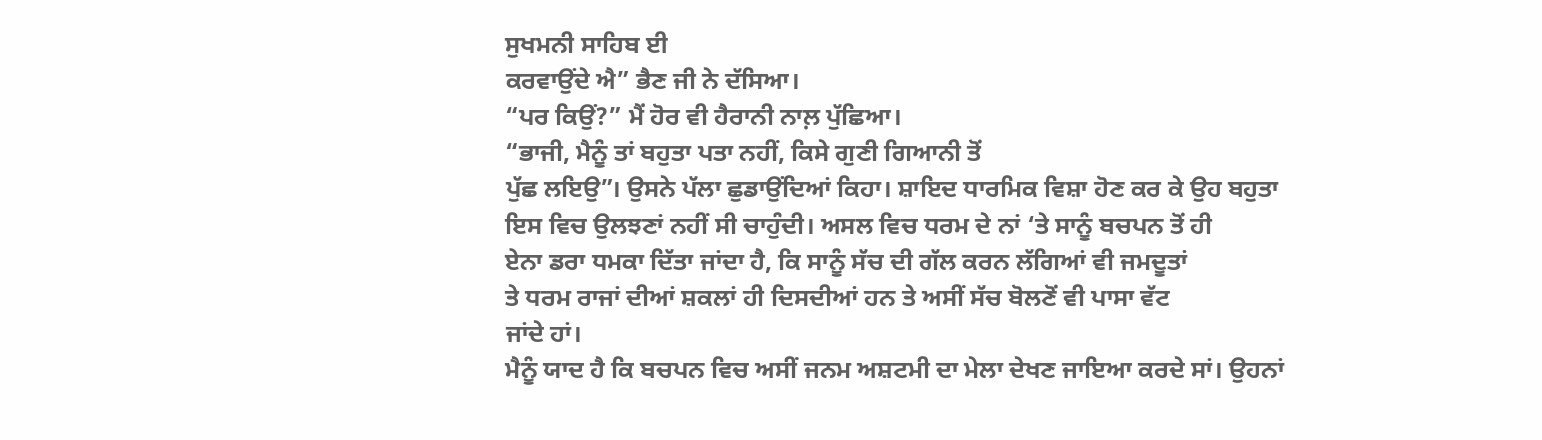ਸੁਖਮਨੀ ਸਾਹਿਬ ਈ
ਕਰਵਾਉਂਦੇ ਐ” ਭੈਣ ਜੀ ਨੇ ਦੱਸਿਆ।
“ਪਰ ਕਿਉਂ?” ਮੈਂ ਹੋਰ ਵੀ ਹੈਰਾਨੀ ਨਾਲ਼ ਪੁੱਛਿਆ।
“ਭਾਜੀ, ਮੈਨੂੰ ਤਾਂ ਬਹੁਤਾ ਪਤਾ ਨਹੀਂ, ਕਿਸੇ ਗੁਣੀ ਗਿਆਨੀ ਤੋਂ
ਪੁੱਛ ਲਇਉ”। ਉਸਨੇ ਪੱਲਾ ਛੁਡਾਉਂਦਿਆਂ ਕਿਹਾ। ਸ਼ਾਇਦ ਧਾਰਮਿਕ ਵਿਸ਼ਾ ਹੋਣ ਕਰ ਕੇ ਉਹ ਬਹੁਤਾ
ਇਸ ਵਿਚ ਉਲਝਣਾਂ ਨਹੀਂ ਸੀ ਚਾਹੁੰਦੀ। ਅਸਲ ਵਿਚ ਧਰਮ ਦੇ ਨਾਂ ‘ਤੇ ਸਾਨੂੰ ਬਚਪਨ ਤੋਂ ਹੀ
ਏਨਾ ਡਰਾ ਧਮਕਾ ਦਿੱਤਾ ਜਾਂਦਾ ਹੈ, ਕਿ ਸਾਨੂੰ ਸੱਚ ਦੀ ਗੱਲ ਕਰਨ ਲੱਗਿਆਂ ਵੀ ਜਮਦੂਤਾਂ
ਤੇ ਧਰਮ ਰਾਜਾਂ ਦੀਆਂ ਸ਼ਕਲਾਂ ਹੀ ਦਿਸਦੀਆਂ ਹਨ ਤੇ ਅਸੀਂ ਸੱਚ ਬੋਲਣੋਂ ਵੀ ਪਾਸਾ ਵੱਟ
ਜਾਂਦੇ ਹਾਂ।
ਮੈਨੂੰ ਯਾਦ ਹੈ ਕਿ ਬਚਪਨ ਵਿਚ ਅਸੀਂ ਜਨਮ ਅਸ਼ਟਮੀ ਦਾ ਮੇਲਾ ਦੇਖਣ ਜਾਇਆ ਕਰਦੇ ਸਾਂ। ਉਹਨਾਂ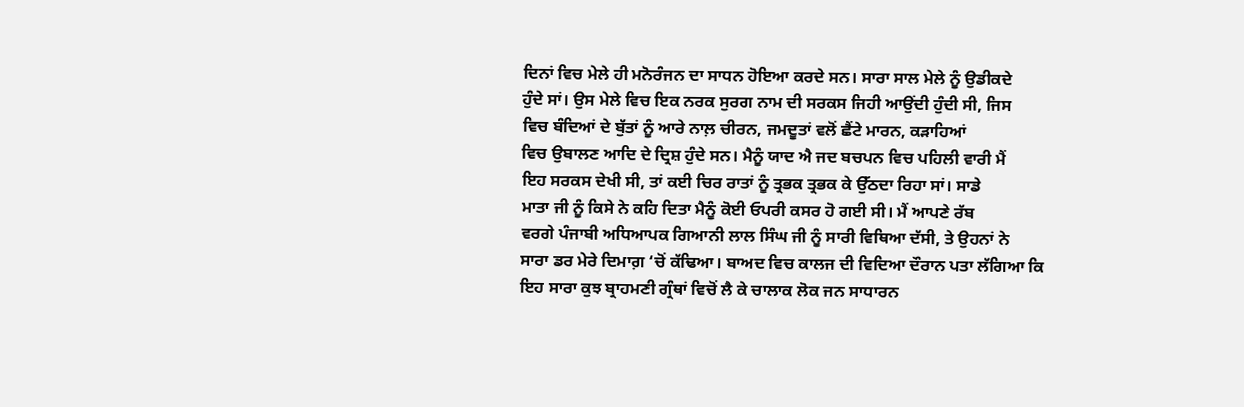ਦਿਨਾਂ ਵਿਚ ਮੇਲੇ ਹੀ ਮਨੋਰੰਜਨ ਦਾ ਸਾਧਨ ਹੋਇਆ ਕਰਦੇ ਸਨ। ਸਾਰਾ ਸਾਲ ਮੇਲੇ ਨੂੰ ਉਡੀਕਦੇ
ਹੁੰਦੇ ਸਾਂ। ਉਸ ਮੇਲੇ ਵਿਚ ਇਕ ਨਰਕ ਸੁਰਗ ਨਾਮ ਦੀ ਸਰਕਸ ਜਿਹੀ ਆਉਂਦੀ ਹੁੰਦੀ ਸੀ, ਜਿਸ
ਵਿਚ ਬੰਦਿਆਂ ਦੇ ਬੁੱਤਾਂ ਨੂੰ ਆਰੇ ਨਾਲ਼ ਚੀਰਨ, ਜਮਦੂਤਾਂ ਵਲੋਂ ਛੈਂਟੇ ਮਾਰਨ, ਕੜਾਹਿਆਂ
ਵਿਚ ਉਬਾਲਣ ਆਦਿ ਦੇ ਦ੍ਰਿਸ਼ ਹੁੰਦੇ ਸਨ। ਮੈਨੂੰ ਯਾਦ ਐ ਜਦ ਬਚਪਨ ਵਿਚ ਪਹਿਲੀ ਵਾਰੀ ਮੈਂ
ਇਹ ਸਰਕਸ ਦੇਖੀ ਸੀ, ਤਾਂ ਕਈ ਚਿਰ ਰਾਤਾਂ ਨੂੰ ਤ੍ਰਭਕ ਤ੍ਰਭਕ ਕੇ ਉੱਠਦਾ ਰਿਹਾ ਸਾਂ। ਸਾਡੇ
ਮਾਤਾ ਜੀ ਨੂੰ ਕਿਸੇ ਨੇ ਕਹਿ ਦਿਤਾ ਮੈਨੂੰ ਕੋਈ ਓਪਰੀ ਕਸਰ ਹੋ ਗਈ ਸੀ। ਮੈਂ ਆਪਣੇ ਰੱਬ
ਵਰਗੇ ਪੰਜਾਬੀ ਅਧਿਆਪਕ ਗਿਆਨੀ ਲਾਲ ਸਿੰਘ ਜੀ ਨੂੰ ਸਾਰੀ ਵਿਥਿਆ ਦੱਸੀ, ਤੇ ਉਹਨਾਂ ਨੇ
ਸਾਰਾ ਡਰ ਮੇਰੇ ਦਿਮਾਗ਼ ‘ਚੋਂ ਕੱਢਿਆ। ਬਾਅਦ ਵਿਚ ਕਾਲਜ ਦੀ ਵਿਦਿਆ ਦੌਰਾਨ ਪਤਾ ਲੱਗਿਆ ਕਿ
ਇਹ ਸਾਰਾ ਕੁਝ ਬ੍ਰਾਹਮਣੀ ਗ੍ਰੰਥਾਂ ਵਿਚੋਂ ਲੈ ਕੇ ਚਾਲਾਕ ਲੋਕ ਜਨ ਸਾਧਾਰਨ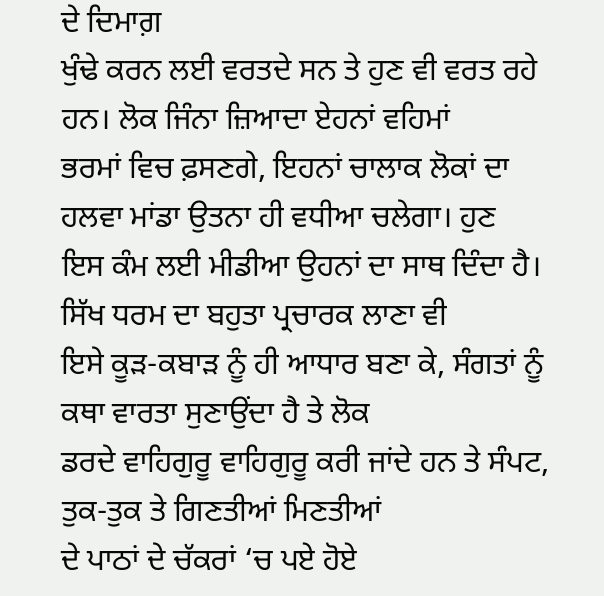ਦੇ ਦਿਮਾਗ਼
ਖੁੰਢੇ ਕਰਨ ਲਈ ਵਰਤਦੇ ਸਨ ਤੇ ਹੁਣ ਵੀ ਵਰਤ ਰਹੇ ਹਨ। ਲੋਕ ਜਿੰਨਾ ਜ਼ਿਆਦਾ ਏਹਨਾਂ ਵਹਿਮਾਂ
ਭਰਮਾਂ ਵਿਚ ਫ਼ਸਣਗੇ, ਇਹਨਾਂ ਚਾਲਾਕ ਲੋਕਾਂ ਦਾ ਹਲਵਾ ਮਾਂਡਾ ਉਤਨਾ ਹੀ ਵਧੀਆ ਚਲੇਗਾ। ਹੁਣ
ਇਸ ਕੰਮ ਲਈ ਮੀਡੀਆ ਉਹਨਾਂ ਦਾ ਸਾਥ ਦਿੰਦਾ ਹੈ। ਸਿੱਖ ਧਰਮ ਦਾ ਬਹੁਤਾ ਪ੍ਰਚਾਰਕ ਲਾਣਾ ਵੀ
ਇਸੇ ਕੂੜ-ਕਬਾੜ ਨੂੰ ਹੀ ਆਧਾਰ ਬਣਾ ਕੇ, ਸੰਗਤਾਂ ਨੂੰ ਕਥਾ ਵਾਰਤਾ ਸੁਣਾਉਂਦਾ ਹੈ ਤੇ ਲੋਕ
ਡਰਦੇ ਵਾਹਿਗੁਰੂ ਵਾਹਿਗੁਰੂ ਕਰੀ ਜਾਂਦੇ ਹਨ ਤੇ ਸੰਪਟ, ਤੁਕ-ਤੁਕ ਤੇ ਗਿਣਤੀਆਂ ਮਿਣਤੀਆਂ
ਦੇ ਪਾਠਾਂ ਦੇ ਚੱਕਰਾਂ ‘ਚ ਪਏ ਹੋਏ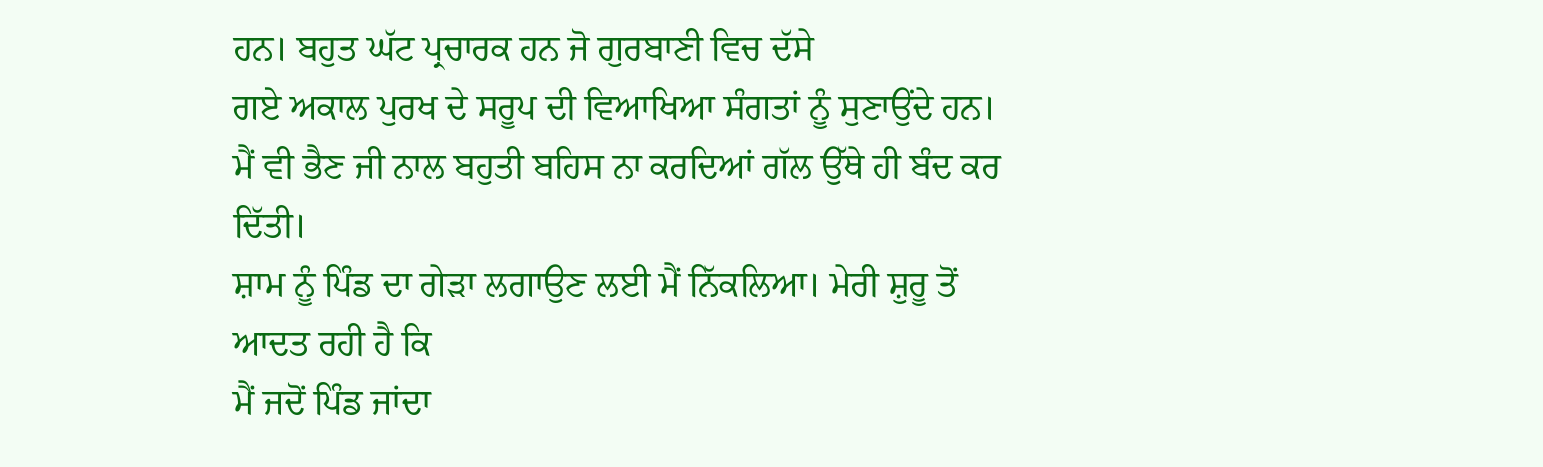ਹਨ। ਬਹੁਤ ਘੱਟ ਪ੍ਰਚਾਰਕ ਹਨ ਜੋ ਗੁਰਬਾਣੀ ਵਿਚ ਦੱਸੇ
ਗਏ ਅਕਾਲ ਪੁਰਖ ਦੇ ਸਰੂਪ ਦੀ ਵਿਆਖਿਆ ਸੰਗਤਾਂ ਨੂੰ ਸੁਣਾਉਂਦੇ ਹਨ।
ਮੈਂ ਵੀ ਭੈਣ ਜੀ ਨਾਲ ਬਹੁਤੀ ਬਹਿਸ ਨਾ ਕਰਦਿਆਂ ਗੱਲ ਉੱਥੇ ਹੀ ਬੰਦ ਕਰ ਦਿੱਤੀ।
ਸ਼ਾਮ ਨੂੰ ਪਿੰਡ ਦਾ ਗੇੜਾ ਲਗਾਉਣ ਲਈ ਮੈਂ ਨਿੱਕਲਿਆ। ਮੇਰੀ ਸ਼ੁਰੂ ਤੋਂ ਆਦਤ ਰਹੀ ਹੈ ਕਿ
ਮੈਂ ਜਦੋਂ ਪਿੰਡ ਜਾਂਦਾ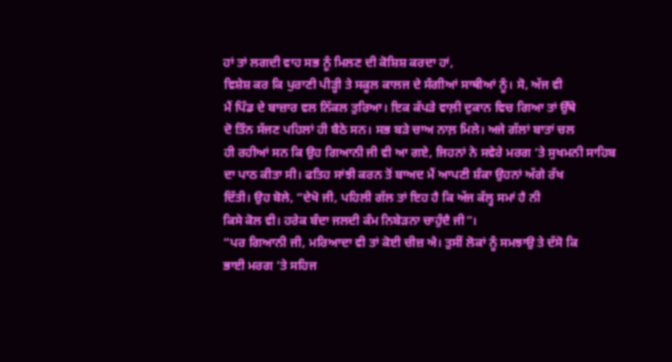ਹਾਂ ਤਾਂ ਲਗਦੀ ਵਾਹ ਸਭ ਨੂੰ ਮਿਲਣ ਦੀ ਕੋਸ਼ਿਸ਼ ਕਰਦਾ ਹਾਂ,
ਵਿਸ਼ੇਸ਼ ਕਰ ਕਿ ਪੁਰਾਣੀ ਪੀੜ੍ਹੀ ਤੇ ਸਕੂਲ ਕਾਲਜ ਦੇ ਸੰਗੀਆਂ ਸਾਥੀਆਂ ਨੂੰ। ਸੋ, ਅੱਜ ਵੀ
ਮੈਂ ਪਿੰਡ ਦੇ ਬਾਜ਼ਾਰ ਵਲ ਨਿੱਕਲ ਤੁਰਿਆ। ਇਕ ਕੱਪੜੇ ਵਾਲ਼ੀ ਦੁਕਾਨ ਵਿਚ ਗਿਆ ਤਾਂ ਉੱਥੇ
ਦੋ ਤਿੰਨ ਸੱਜਣ ਪਹਿਲਾਂ ਹੀ ਬੈਠੇ ਸਨ। ਸਭ ਬੜੇ ਚਾਅ ਨਾਲ਼ ਮਿਲੇ। ਅਜੇ ਗੱਲਾਂ ਬਾਤਾਂ ਚਲ
ਹੀ ਰਹੀਆਂ ਸਨ ਕਿ ਉਹ ਗਿਆਨੀ ਜੀ ਵੀ ਆ ਗਏ, ਜਿਹਨਾਂ ਨੇ ਸਵੇਰੇ ਮਰਗ ‘ਤੇ ਸੁਖਮਨੀ ਸਾਹਿਬ
ਦਾ ਪਾਠ ਕੀਤਾ ਸੀ। ਫਤਿਹ ਸਾਂਝੀ ਕਰਨ ਤੋਂ ਬਾਅਦ ਮੈਂ ਆਪਣੀ ਸ਼ੰਕਾ ਉਹਨਾਂ ਅੱਗੇ ਰੱਖ
ਦਿੱਤੀ। ਉਹ ਬੋਲੇ, “ਦੇਖੋ ਜੀ, ਪਹਿਲੀ ਗੱਲ ਤਾਂ ਇਹ ਹੈ ਕਿ ਅੱਜ ਕੱਲ੍ਹ ਸਮਾਂ ਹੈ ਨੀ
ਕਿਸੇ ਕੋਲ ਵੀ। ਹਰੇਕ ਬੰਦਾ ਜਲਦੀ ਕੰਮ ਨਿਬੇੜਨਾ ਚਾਹੁੰਦੈ ਜੀ”।
“ਪਰ ਗਿਆਨੀ ਜੀ, ਮਰਿਆਦਾ ਵੀ ਤਾਂ ਕੋਈ ਚੀਜ਼ ਐ। ਤੁਸੀਂ ਲੋਕਾਂ ਨੂੰ ਸਮਝਾਉ ਤੇ ਦੱਸੋ ਕਿ
ਭਾਈ ਮਰਗ ‘ਤੇ ਸਹਿਜ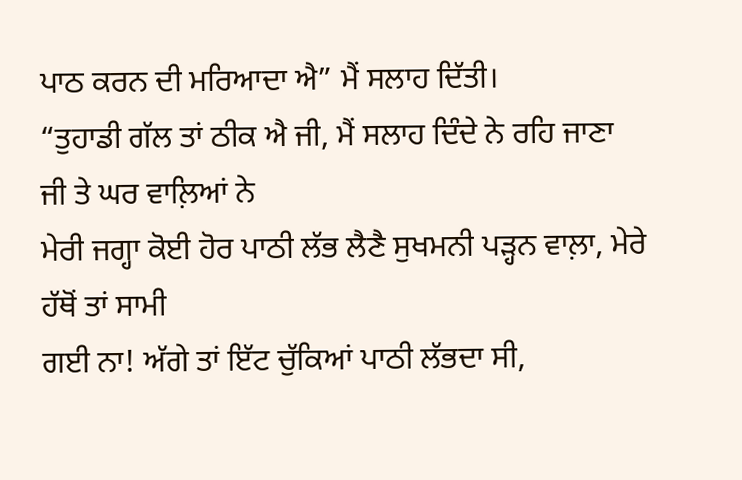ਪਾਠ ਕਰਨ ਦੀ ਮਰਿਆਦਾ ਐ” ਮੈਂ ਸਲਾਹ ਦਿੱਤੀ।
“ਤੁਹਾਡੀ ਗੱਲ ਤਾਂ ਠੀਕ ਐ ਜੀ, ਮੈਂ ਸਲਾਹ ਦਿੰਦੇ ਨੇ ਰਹਿ ਜਾਣਾ ਜੀ ਤੇ ਘਰ ਵਾਲ਼ਿਆਂ ਨੇ
ਮੇਰੀ ਜਗ੍ਹਾ ਕੋਈ ਹੋਰ ਪਾਠੀ ਲੱਭ ਲੈਣੈ ਸੁਖਮਨੀ ਪੜ੍ਹਨ ਵਾਲ਼ਾ, ਮੇਰੇ ਹੱਥੋਂ ਤਾਂ ਸਾਮੀ
ਗਈ ਨਾ! ਅੱਗੇ ਤਾਂ ਇੱਟ ਚੁੱਕਿਆਂ ਪਾਠੀ ਲੱਭਦਾ ਸੀ,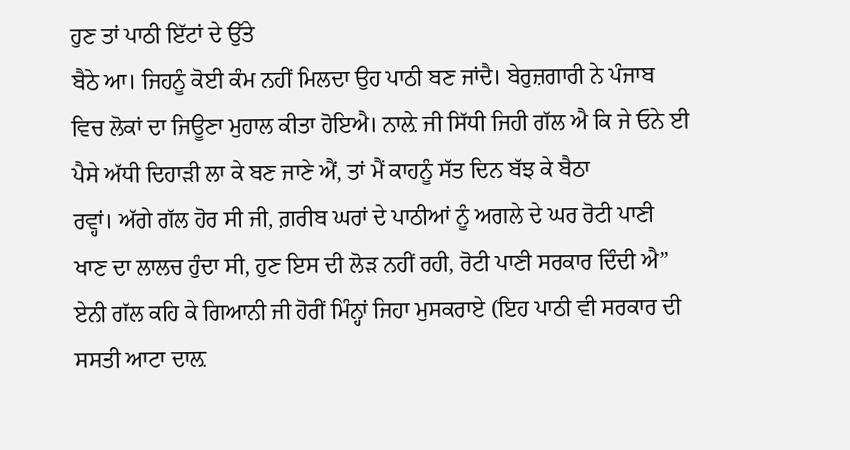ਹੁਣ ਤਾਂ ਪਾਠੀ ਇੱਟਾਂ ਦੇ ਉੱਤੇ
ਬੈਠੇ ਆ। ਜਿਹਨੂੰ ਕੋਈ ਕੰਮ ਨਹੀਂ ਮਿਲਦਾ ਉਹ ਪਾਠੀ ਬਣ ਜਾਂਦੈ। ਬੇਰੁਜ਼ਗਾਰੀ ਨੇ ਪੰਜਾਬ
ਵਿਚ ਲੋਕਾਂ ਦਾ ਜਿਊਣਾ ਮੁਹਾਲ ਕੀਤਾ ਹੋਇਐ। ਨਾਲ਼ੇ ਜੀ ਸਿੱਧੀ ਜਿਹੀ ਗੱਲ ਐ ਕਿ ਜੇ ਓਨੇ ਈ
ਪੈਸੇ ਅੱਧੀ ਦਿਹਾੜੀ ਲਾ ਕੇ ਬਣ ਜਾਣੇ ਐਂ, ਤਾਂ ਮੈਂ ਕਾਹਨੂੰ ਸੱਤ ਦਿਨ ਬੱਝ ਕੇ ਬੈਠਾ
ਰਵ੍ਹਾਂ। ਅੱਗੇ ਗੱਲ ਹੋਰ ਸੀ ਜੀ, ਗ਼ਰੀਬ ਘਰਾਂ ਦੇ ਪਾਠੀਆਂ ਨੂੰ ਅਗਲੇ ਦੇ ਘਰ ਰੋਟੀ ਪਾਣੀ
ਖਾਣ ਦਾ ਲਾਲਚ ਹੁੰਦਾ ਸੀ, ਹੁਣ ਇਸ ਦੀ ਲੋੜ ਨਹੀਂ ਰਹੀ, ਰੋਟੀ ਪਾਣੀ ਸਰਕਾਰ ਦਿੰਦੀ ਐ”
ਏਨੀ ਗੱਲ ਕਹਿ ਕੇ ਗਿਆਨੀ ਜੀ ਹੋਰੀਂ ਮਿੰਨ੍ਹਾਂ ਜਿਹਾ ਮੁਸਕਰਾਏ (ਇਹ ਪਾਠੀ ਵੀ ਸਰਕਾਰ ਦੀ
ਸਸਤੀ ਆਟਾ ਦਾਲ਼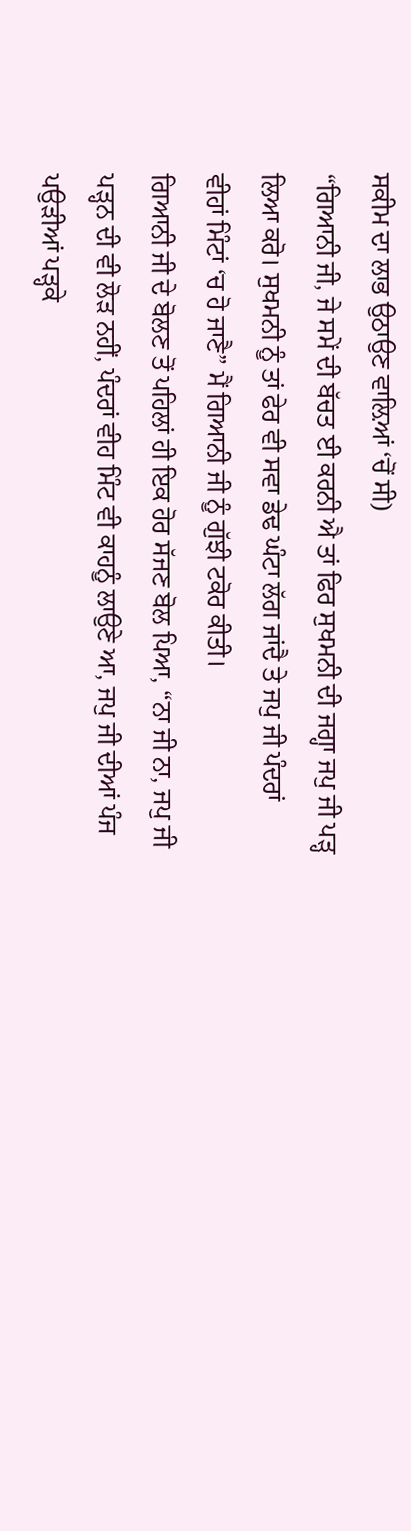ਸਕੀਮ ਦਾ ਲਾਭ ਉਠਾਉਣ ਵਾਲ਼ਿਆਂ ‘ਚੋਂ ਸੀ)
“ਗਿਆਨੀ ਜੀ, ਜੇ ਸਮੇਂ ਦੀ ਬੱਚਤ ਈ ਕਰਨੀ ਐ ਤਾਂ ਫਿਰ ਸੁਖਮਨੀ ਦੀ ਜਗ੍ਹਾ ਜਪੁ ਜੀ ਪੜ੍ਹ
ਲਿਆ ਕਰੋ। ਸੁਖਮਨੀ ਨੂੰ ਤਾਂ ਫੇਰ ਵੀ ਸਵਾ ਡੇਢ ਘੰਟਾ ਲੱਗ ਜਾਂਦੈ ਤੇ ਜਪੁ ਜੀ ਪੰਦਰਾਂ
ਵੀਹਾਂ ਮਿੰਟਾਂ ‘ਚ ਹੋ ਜਾਣੈ” ਮੈਂ ਗਿਆਨੀ ਜੀ ਨੂੰ ਗੁੱਝੀ ਟਕੋਰ ਕੀਤੀ।
ਗਿਆਨੀ ਜੀ ਦੇ ਬੋਲਣ ਤੋਂ ਪਹਿਲਾਂ ਹੀ ਇਕ ਹੋਰ ਸੱਜਣ ਬੋਲ ਪਿਆ, “ਨਾ ਜੀ ਨਾ, ਜਪੁ ਜੀ
ਪੜ੍ਹਨ ਦੀ ਵੀ ਲੋੜ ਨਹੀਂ, ਪੰਦਰਾਂ ਵੀਹ ਮਿੰਟ ਵੀ ਕਾਹਨੂੰ ਲਾਉਣੇ ਆ, ਜਪੁ ਜੀ ਦੀਆਂ ਪੰਜ
ਪਉੜੀਆਂ ਪੜ੍ਹਕੇ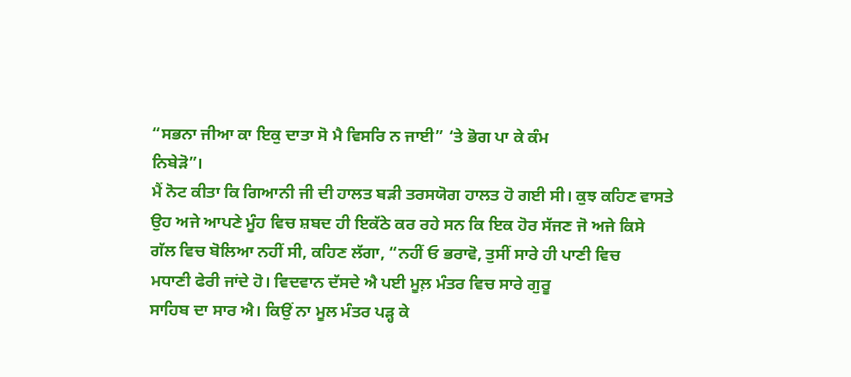“ਸਭਨਾ ਜੀਆ ਕਾ ਇਕੁ ਦਾਤਾ ਸੋ ਮੈ ਵਿਸਰਿ ਨ ਜਾਈ” ‘ਤੇ ਭੋਗ ਪਾ ਕੇ ਕੰਮ
ਨਿਬੇੜੋ”।
ਮੈਂ ਨੋਟ ਕੀਤਾ ਕਿ ਗਿਆਨੀ ਜੀ ਦੀ ਹਾਲਤ ਬੜੀ ਤਰਸਯੋਗ ਹਾਲਤ ਹੋ ਗਈ ਸੀ। ਕੁਝ ਕਹਿਣ ਵਾਸਤੇ
ਉਹ ਅਜੇ ਆਪਣੇ ਮੂੰਹ ਵਿਚ ਸ਼ਬਦ ਹੀ ਇਕੱਠੇ ਕਰ ਰਹੇ ਸਨ ਕਿ ਇਕ ਹੋਰ ਸੱਜਣ ਜੋ ਅਜੇ ਕਿਸੇ
ਗੱਲ ਵਿਚ ਬੋਲਿਆ ਨਹੀਂ ਸੀ, ਕਹਿਣ ਲੱਗਾ, “ਨਹੀਂ ਓ ਭਰਾਵੋ, ਤੁਸੀਂ ਸਾਰੇ ਹੀ ਪਾਣੀ ਵਿਚ
ਮਧਾਣੀ ਫੇਰੀ ਜਾਂਦੇ ਹੋ। ਵਿਦਵਾਨ ਦੱਸਦੇ ਐ ਪਈ ਮੂਲ਼ ਮੰਤਰ ਵਿਚ ਸਾਰੇ ਗੁਰੂ
ਸਾਹਿਬ ਦਾ ਸਾਰ ਐ। ਕਿਉਂ ਨਾ ਮੂਲ ਮੰਤਰ ਪੜ੍ਹ ਕੇ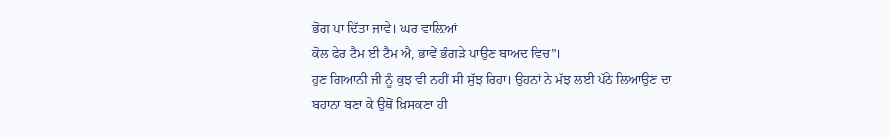ਭੋਗ ਪਾ ਦਿੱਤਾ ਜਾਵੇ। ਘਰ ਵਾਲ਼ਿਆਂ
ਕੋਲ ਫੇਰ ਟੈਮ ਈ ਟੈਮ ਐ, ਭਾਵੇਂ ਭੰਗੜੇ ਪਾਉਣ ਬਾਅਦ ਵਿਚ”।
ਹੁਣ ਗਿਆਨੀ ਜੀ ਨੂੰ ਕੁਝ ਵੀ ਨਹੀਂ ਸੀ ਸੁੱਝ ਰਿਹਾ। ਉਹਨਾਂ ਨੇ ਮੱਝ ਲਈ ਪੱਠੇ ਲਿਆਉਣ ਦਾ
ਬਹਾਨਾ ਬਣਾ ਕੇ ਉਥੋਂ ਖ਼ਿਸਕਣਾ ਹੀ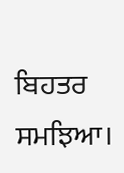ਬਿਹਤਰ ਸਮਝਿਆ।